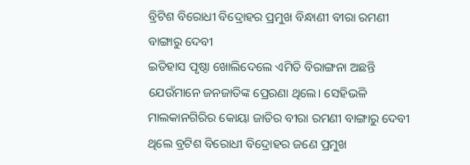ବ୍ରିଟିଶ ବିରୋଧୀ ବିଦ୍ରୋହର ପ୍ରମୁଖ ବିନ୍ଧାଣୀ ବୀରା ରମଣୀ ବାଙ୍ଗାରୁ ଦେବୀ
ଇତିହାସ ପୃଷ୍ଠା ଖୋଲିଦେଲେ ଏମିତି ବିରାଙ୍ଗନା ଅଛନ୍ତି ଯେଉଁମାନେ ଜନଜାତିଙ୍କ ପ୍ରେରଣା ଥିଲେ। ସେହିଭଳି ମାଲକାନଗିରିର କୋୟା ଜାତିର ବୀରା ରମଣୀ ବାଙ୍ଗାରୁ ଦେବୀ ଥିଲେ ବ୍ରଟିଶ ବିରୋଧୀ ବିଦ୍ରୋହର ଜଣେ ପ୍ରମୁଖ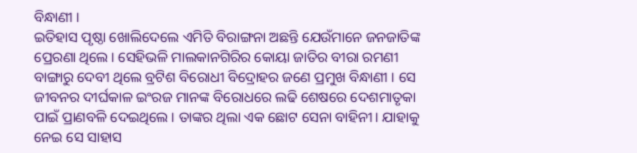ବିନ୍ଧାଣୀ ।
ଇତିହାସ ପୃଷ୍ଠା ଖୋଲିଦେଲେ ଏମିତି ବିରାଙ୍ଗନା ଅଛନ୍ତି ଯେଉଁମାନେ ଜନଜାତିଙ୍କ ପ୍ରେରଣା ଥିଲେ। ସେହିଭଳି ମାଲକାନଗିରିର କୋୟା ଜାତିର ବୀରା ରମଣୀ ବାଙ୍ଗାରୁ ଦେବୀ ଥିଲେ ବ୍ରଟିଶ ବିରୋଧୀ ବିଦ୍ରୋହର ଜଣେ ପ୍ରମୁଖ ବିନ୍ଧାଣୀ । ସେ ଜୀବନର ଦୀର୍ଘକାଳ ଇଂରଜ ମାନଙ୍କ ବିରୋଧରେ ଲଢି ଶେଷରେ ଦେଶମାତୃକା ପାଇଁ ପ୍ରାଣବଳି ଦେଇଥିଲେ। ତାଙ୍କର ଥିଲା ଏକ ଛୋଟ ସେନା ବାହିନୀ। ଯାହାକୁ ନେଇ ସେ ସାହାସ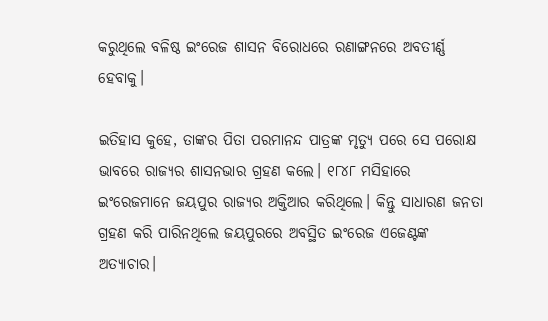କରୁଥିଲେ ବଳିଷ୍ଠ ଇଂରେଜ ଶାସନ ବିରୋଧରେ ରଣାଙ୍ଗନରେ ଅବତୀର୍ଣ୍ଣ ହେବାକୁ।

ଇତିହାସ କୁହେ, ତାଙ୍କର ପିତା ପରମାନନ୍ଦ ପାତ୍ରଙ୍କ ମୃତ୍ୟୁ ପରେ ସେ ପରୋକ୍ଷ ଭାବରେ ରାଜ୍ୟର ଶାସନଭାର ଗ୍ରହଣ କଲେ। ୧୮୪୮ ମସିହାରେ ଇଂରେଜମାନେ ଜୟପୁର ରାଜ୍ୟର ଅକ୍ତିଆର କରିଥିଲେ। କିନ୍ତୁ ସାଧାରଣ ଜନତା ଗ୍ରହଣ କରି ପାରିନଥିଲେ ଜୟପୁରରେ ଅବସ୍ଥିତ ଇଂରେଜ ଏଜେଣ୍ଟଙ୍କ ଅତ୍ୟାଚାର।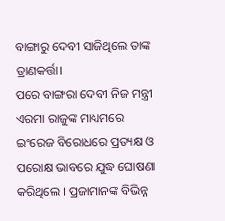ବାଙ୍ଗାରୁ ଦେବୀ ସାଜିଥିଲେ ତାଙ୍କ ତ୍ରାଣକର୍ତ୍ତା।
ପରେ ବାଙ୍ଗରା ଦେବୀ ନିଜ ମନ୍ତ୍ରୀ ଏରମା ରାଜୁଙ୍କ ମାଧ୍ୟମରେ ଇଂରେଜ ବିରୋଧରେ ପ୍ରତ୍ୟକ୍ଷ ଓ ପରୋକ୍ଷ ଭାବରେ ଯୁଦ୍ଧ ଘୋଷଣା କରିଥିଲେ । ପ୍ରଜାମାନଙ୍କ ବିଭିନ୍ନ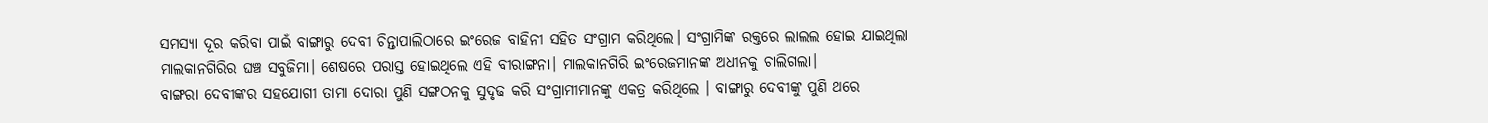ସମସ୍ୟା ଦୂର କରିବା ପାଇଁ ବାଙ୍ଗାରୁ ଦେବୀ ଚିନ୍ତାପାଲିଠାରେ ଇଂରେଜ ବାହିନୀ ସହିତ ସଂଗ୍ରାମ କରିଥିଲେ। ସଂଗ୍ରାମିଙ୍କ ରକ୍ତରେ ଲାଲଲ ହୋଇ ଯାଇଥିଲା ମାଲକାନଗିରିର ଘଞ୍ଚ ସବୁଜିମା। ଶେଷରେ ପରାସ୍ତ ହୋଇଥିଲେ ଏହି ବୀରାଙ୍ଗନା। ମାଲକାନଗିରି ଇଂରେଜମାନଙ୍କ ଅଧୀନକୁ ଚାଲିଗଲା।
ବାଙ୍ଗରା ଦେବୀଙ୍କର ସହଯୋଗୀ ତାମା ଦୋରା ପୁଣି ସଙ୍ଗଠନକୁ ସୁଦୃଢ କରି ସଂଗ୍ରାମୀମାନଙ୍କୁ ଏକତ୍ର କରିଥିଲେ । ବାଙ୍ଗାରୁ ଦେବୀଙ୍କୁ ପୁଣି ଥରେ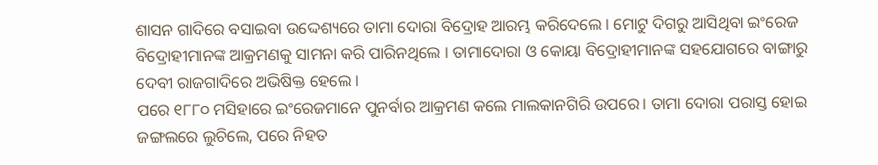ଶାସନ ଗାଦିରେ ବସାଇବା ଉଦ୍ଦେଶ୍ୟରେ ତାମା ଦୋରା ବିଦ୍ରୋହ ଆରମ୍ଭ କରିଦେଲେ । ମୋଟୁ ଦିଗରୁ ଆସିଥିବା ଇଂରେଜ ବିଦ୍ରୋହୀମାନଙ୍କ ଆକ୍ରମଣକୁ ସାମନା କରି ପାରିନଥିଲେ । ତାମାଦୋରା ଓ କୋୟା ବିଦ୍ରୋହୀମାନଙ୍କ ସହଯୋଗରେ ବାଙ୍ଗାରୁ ଦେବୀ ରାଜଗାଦିରେ ଅଭିଷିକ୍ତ ହେଲେ ।
ପରେ ୧୮୮୦ ମସିହାରେ ଇଂରେଜମାନେ ପୁନର୍ବାର ଆକ୍ରମଣ କଲେ ମାଲକାନଗିରି ଉପରେ। ତାମା ଦୋରା ପରାସ୍ତ ହୋଇ ଜଙ୍ଗଲରେ ଲୁଚିଲେ, ପରେ ନିହତ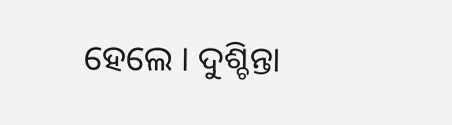ହେଲେ । ଦୁଶ୍ଚିନ୍ତା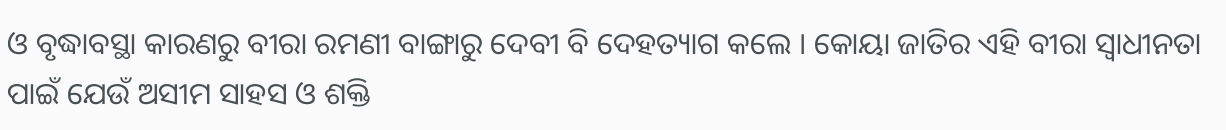ଓ ବୃଦ୍ଧାବସ୍ଥା କାରଣରୁ ବୀରା ରମଣୀ ବାଙ୍ଗାରୁ ଦେବୀ ବି ଦେହତ୍ୟାଗ କଲେ । କୋୟା ଜାତିର ଏହି ବୀରା ସ୍ୱାଧୀନତା ପାଇଁ ଯେଉଁ ଅସୀମ ସାହସ ଓ ଶକ୍ତି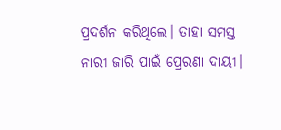ପ୍ରଦର୍ଶନ କରିଥିଲେ। ତାହା ସମସ୍ତ ନାରୀ ଜାରି ପାଇଁ ପ୍ରେରଣା ଦାୟୀ।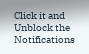Click it and Unblock the Notifications